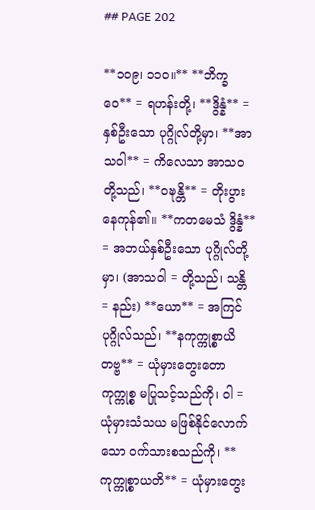## PAGE 202

**၁၀၉၊ ၁၁၀။** **ဘိက္ခဝေ** = ရဟန်းတို့၊ **ဒွိန္နံ** = နှစ်ဦးသော ပုဂ္ဂိုလ်တို့မှာ၊ **အာသဝါ** = ကိလေသာ အာသဝတို့သည်၊ **ဝဍ္ဎန္တိ** = တိုးပွားနေကုန်၏။ **ကတမေသံ ဒွိန္နံ** = အဘယ်နှစ်ဦးသော ပုဂ္ဂိုလ်တို့မှာ၊ (အာသဝါ = တို့သည်၊ သန္တိ = နည်း) **ယော** = အကြင်ပုဂ္ဂိုလ်သည်၊ **နကုက္ကုစ္စာယိတဗ္ဗ** = ယုံမှားတွေးတော ကုက္ကုစ္စ မပြုသင့်သည်ကို၊ ဝါ = ယုံမှားသံသယ မဖြစ်နိုင်လောက်သော ဝက်သားစသည်ကို၊ **ကုက္ကုစ္စာယတိ** = ယုံမှားတွေး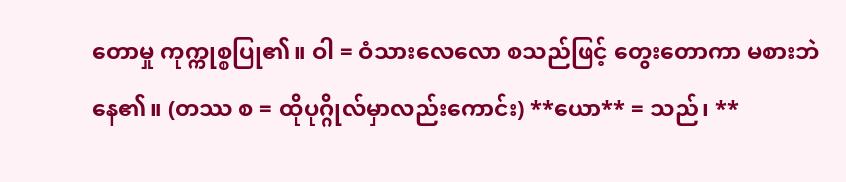တောမှု ကုက္ကုစ္စပြု၏။ ဝါ = ဝံသားလေလော စသည်ဖြင့် တွေးတောကာ မစားဘဲနေ၏။ (တဿ စ = ထိုပုဂ္ဂိုလ်မှာလည်းကောင်း) **ယော** = သည်၊ **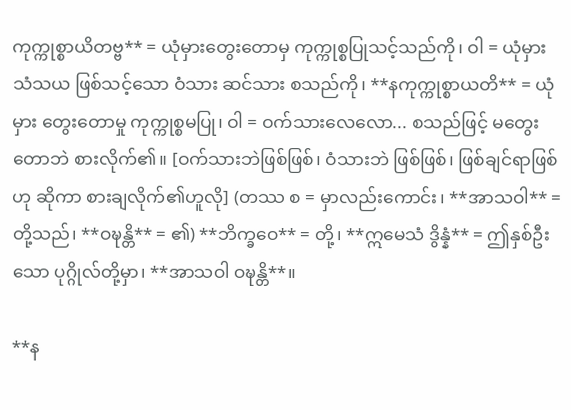ကုက္ကုစ္စာယိတဗ္ဗ** = ယုံမှားတွေးတောမှ ကုက္ကုစ္စပြုသင့်သည်ကို၊ ဝါ = ယုံမှား သံသယ ဖြစ်သင့်သော ဝံသား ဆင်သား စသည်ကို၊ **နကုက္ကုစ္စာယတိ** = ယုံမှား တွေးတောမှု ကုက္ကုစ္စမပြု၊ ဝါ = ဝက်သားလေလော... စသည်ဖြင့် မတွေးတောဘဲ စားလိုက်၏။ [ဝက်သားဘဲဖြစ်ဖြစ်၊ ဝံသားဘဲ ဖြစ်ဖြစ်၊ ဖြစ်ချင်ရာဖြစ်ဟု ဆိုကာ စားချလိုက်၏ဟူလို] (တဿ စ = မှာလည်းကောင်း၊ **အာသဝါ** = တို့သည်၊ **ဝဍ္ဎန္တိ** = ၏) **ဘိက္ခဝေ** = တို့၊ **ဣမေသံ ဒွိန္နံ** = ဤနှစ်ဦးသော ပုဂ္ဂိုလ်တို့မှာ၊ **အာသဝါ ဝဍ္ဎန္တိ**။

**န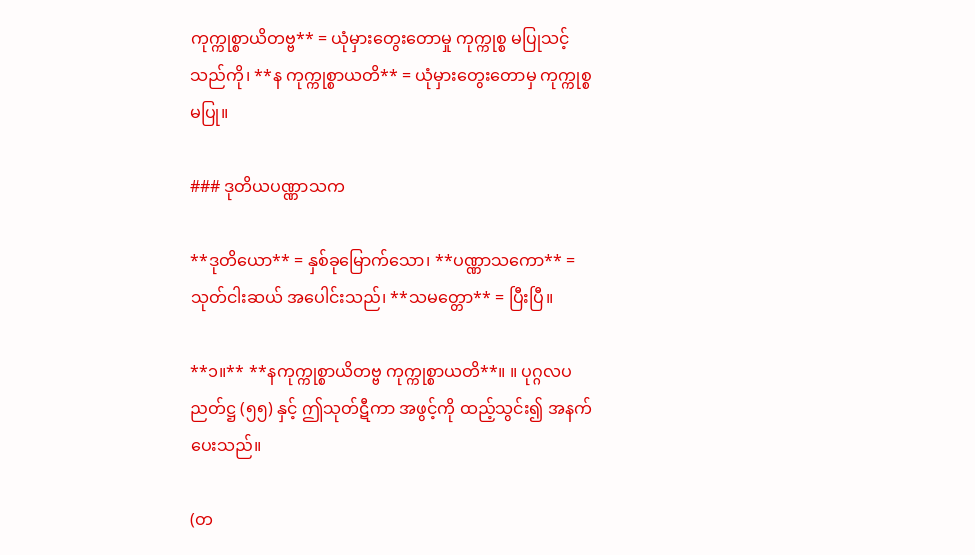ကုက္ကုစ္စာယိတဗ္ဗ** = ယုံမှားတွေးတောမှု ကုက္ကုစ္စ မပြုသင့်သည်ကို၊ **န ကုက္ကုစ္စာယတိ** = ယုံမှားတွေးတောမှ ကုက္ကုစ္စမပြု။

### ဒုတိယပဏ္ဏာသက

**ဒုတိယော** = နှစ်ခုမြောက်သော၊ **ပဏ္ဏာသကော** = သုတ်ငါးဆယ် အပေါင်းသည်၊ **သမတ္တော** = ပြီးပြီ။

**၁။** **နကုက္ကုစ္စာယိတဗ္ဗ ကုက္ကုစ္စာယတိ**။ ။ ပုဂ္ဂလပညတ်ဋ္ဌ (၅၅) နှင့် ဤသုတ်ဋီကာ အဖွင့်ကို ထည့်သွင်း၍ အနက်ပေးသည်။

(တ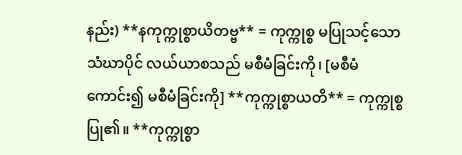နည်း) **နကုက္ကုစ္စာယိတဗ္ဗ** = ကုက္ကုစ္စ မပြုသင့်သော သံဃာပိုင် လယ်ယာစသည် မစီမံခြင်းကို၊ [မစီမံကောင်း၍ မစီမံခြင်းကို] **ကုက္ကုစ္စာယတိ** = ကုက္ကုစ္စပြု၏။ **ကုက္ကုစ္စာ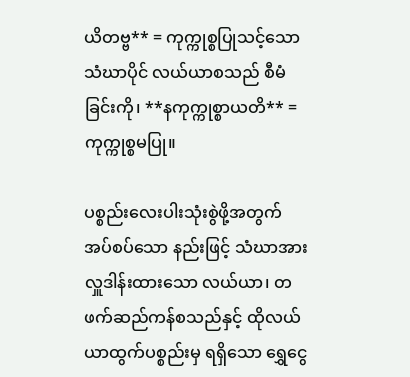ယိတဗ္ဗ** = ကုက္ကုစ္စပြုသင့်သော သံဃာပိုင် လယ်ယာစသည် စီမံခြင်းကို၊ **နကုက္ကုစ္စာယတိ** = ကုက္ကုစ္စမပြု။

ပစ္စည်းလေးပါးသုံးစွဲဖို့အတွက် အပ်စပ်သော နည်းဖြင့် သံဃာအား လှူဒါန်းထားသော လယ်ယာ၊ တဖက်ဆည်ကန်စသည်နှင့် ထိုလယ်ယာထွက်ပစ္စည်းမှ ရရှိသော ရွှေငွေ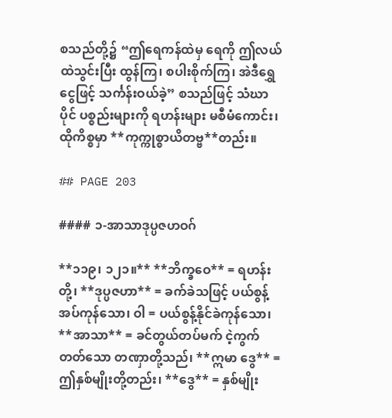စသည်တို့၌ “ဤရေကန်ထဲမှ ရေကို ဤလယ်ထဲသွင်းပြီး ထွန်ကြ၊ စပါးစိုက်ကြ၊ အဲဒီရွှေငွေဖြင့် သင်္ကန်းဝယ်ခဲ့” စသည်ဖြင့် သံဃာပိုင် ပစ္စည်းများကို ရဟန်းများ မစီမံကောင်း၊ ထိုကိစ္စမှာ **ကုက္ကုစ္စာယိတဗ္ဗ**တည်း။

## PAGE 203

#### ၁-အာသာဒုပ္ပဇဟဝဂ်

**၁၁၉၊ ၁၂၁။** **ဘိက္ခဝေ** = ရဟန်းတို့၊ **ဒုပ္ပဇဟာ** = ခက်ခဲသဖြင့် ပယ်စွန့်အပ်ကုန်သော၊ ဝါ = ပယ်စွန့်နိုင်ခဲကုန်သော၊ **အာသာ** = ခင်တွယ်တပ်မက် ငဲ့ကွက်တတ်သော တဏှာတို့သည်၊ **ဣမာ ဒွေ** = ဤနှစ်မျိုးတို့တည်း၊ **ဒွေ** = နှစ်မျိုး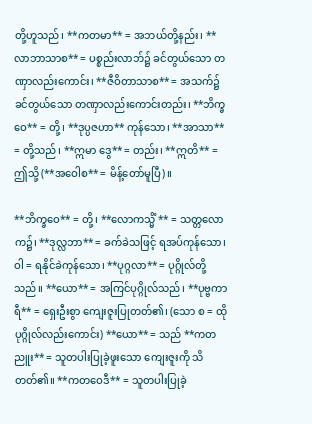တို့ဟူသည်၊ **ကတမာ** = အဘယ်တို့နည်း၊ **လာဘာသာစ** = ပစ္စည်းလာဘ်၌ ခင်တွယ်သော တဏှာလည်းကောင်း၊ **ဇီဝိတာသာစ** = အသက်၌ ခင်တွယ်သော တဏှာလည်းကောင်းတည်း၊ **ဘိက္ခဝေ** = တို့၊ **ဒုပ္ပဇဟာ** ကုန်သော၊ **အာသာ** = တို့သည်၊ **ဣမာ ဒွေ** = တည်း၊ **ဣတိ** = ဤသို့ (**အဝေါစ** = မိန့်တော်မူပြီ)။

**ဘိက္ခဝေ** = တို့၊ **လောကသ္မိံ** = သတ္တလောက၌၊ **ဒုလ္လဘာ** = ခက်ခဲသဖြင့် ရအပ်ကုန်သော၊ ဝါ = ရနိုင်ခဲကုန်သော၊ **ပုဂ္ဂလာ** = ပုဂ္ဂိုလ်တို့သည်။ **ယော** = အကြင်ပုဂ္ဂိုလ်သည်၊ **ပုဗ္ဗကာရီ** = ရှေးဦးစွာ ကျေးဇူးပြုတတ်၏၊ (သော စ = ထိုပုဂ္ဂိုလ်လည်းကောင်း) **ယော** = သည် **ကတညူး** = သူတပါးပြုခဲ့ဖူးသော ကျေးဇူးကို သိတတ်၏။ **ကတဝေဒီ** = သူတပါးပြုခဲ့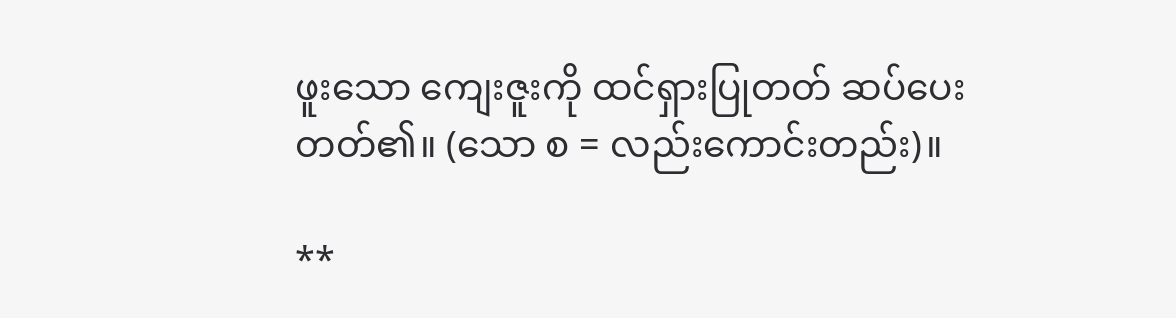ဖူးသော ကျေးဇူးကို ထင်ရှားပြုတတ် ဆပ်ပေးတတ်၏။ (သော စ = လည်းကောင်းတည်း)။

**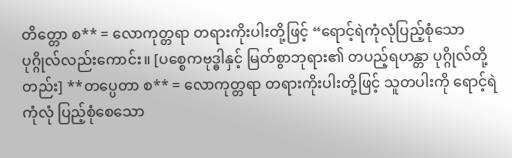တိတ္တော စ** = လောကုတ္တရာ တရားကိုးပါးတို့ဖြင့် “ရောင့်ရဲကုံလုံပြည့်စုံသော ပုဂ္ဂိုလ်လည်းကောင်း။ [ပစ္စေကဗုဒ္ဓါနှင့် မြတ်စွာဘုရား၏ တပည့်ရဟန္တာ ပုဂ္ဂိုလ်တို့တည်း] **တပ္ပေတာ စ** = လောကုတ္တရာ တရားကိုးပါးတို့ဖြင့် သူတပါးကို ရောင့်ရဲကုံလုံ ပြည့်စုံစေသော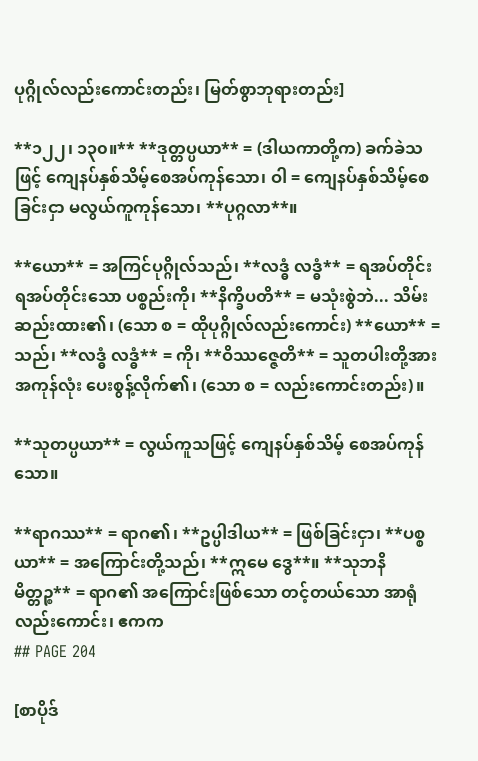ပုဂ္ဂိုလ်လည်းကောင်းတည်း၊ မြတ်စွာဘုရားတည်း]

**၁၂၂၊ ၁၃၀။** **ဒုတ္တပ္ပယာ** = (ဒါယကာတို့က) ခက်ခဲသဖြင့် ကျေနပ်နှစ်သိမ့်စေအပ်ကုန်သော၊ ဝါ = ကျေနပ်နှစ်သိမ့်စေခြင်းငှာ မလွယ်ကူကုန်သော၊ **ပုဂ္ဂလာ**။

**ယော** = အကြင်ပုဂ္ဂိုလ်သည်၊ **လဒ္ဓံ လဒ္ဓံ** = ရအပ်တိုင်း ရအပ်တိုင်းသော ပစ္စည်းကို၊ **နိက္ခိပတိ** = မသုံးစွဲဘဲ... သိမ်းဆည်းထား၏၊ (သော စ = ထိုပုဂ္ဂိုလ်လည်းကောင်း) **ယော** = သည်၊ **လဒ္ဓံ လဒ္ဓံ** = ကို၊ **ဝိဿဇ္ဇေတိ** = သူတပါးတို့အား အကုန်လုံး ပေးစွန့်လိုက်၏၊ (သော စ = လည်းကောင်းတည်း)။

**သုတပ္ပယာ** = လွယ်ကူသဖြင့် ကျေနပ်နှစ်သိမ့် စေအပ်ကုန်သော။

**ရာဂဿ** = ရာဂ၏၊ **ဥပ္ပါဒါယ** = ဖြစ်ခြင်းငှာ၊ **ပစ္စယာ** = အကြောင်းတို့သည်၊ **ဣမေ ဒွေ**။ **သုဘနိမိတ္တဉ္စ** = ရာဂ၏ အကြောင်းဖြစ်သော တင့်တယ်သော အာရုံလည်းကောင်း၊ ဧကက
## PAGE 204

[စာပိုဒ်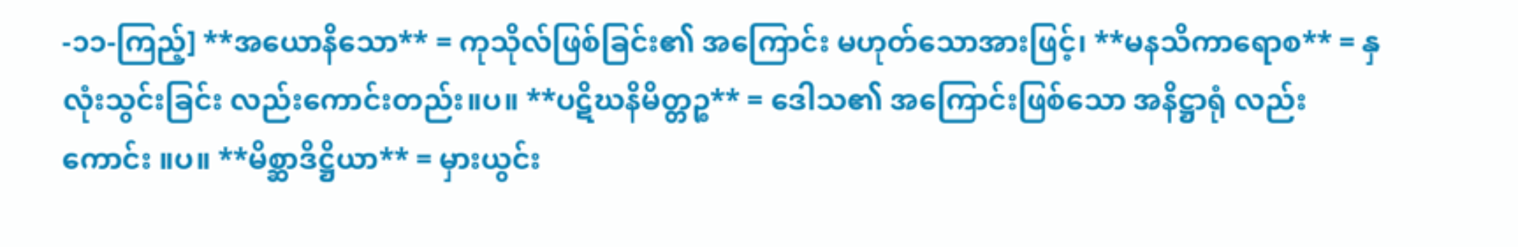-၁၁-ကြည့်] **အယောနိသော** = ကုသိုလ်ဖြစ်ခြင်း၏ အကြောင်း မဟုတ်သောအားဖြင့်၊ **မနသိကာရောစ** = နှလုံးသွင်းခြင်း လည်းကောင်းတည်း။ပ။ **ပဋိဃနိမိတ္တဉ္စ** = ဒေါသ၏ အကြောင်းဖြစ်သော အနိဋ္ဌာရုံ လည်းကောင်း ။ပ။ **မိစ္ဆာဒိဋ္ဌိယာ** = မှားယွင်း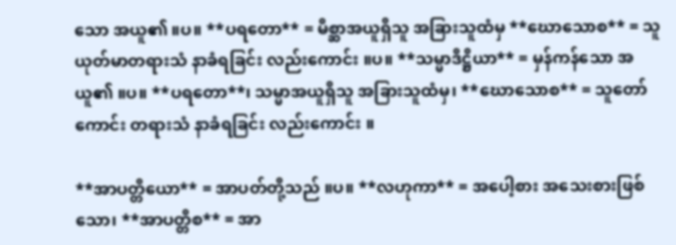သော အယူ၏ ။ပ။ **ပရတော** = မိစ္ဆာအယူရှိသူ အခြားသူထံမှ **ဃောသောစ** = သူယုတ်မာတရားသံ နာခံရခြင်း လည်းကောင်း ။ပ။ **သမ္မာဒိဋ္ဌိယာ** = မှန်ကန်သော အယူ၏ ။ပ။ **ပရတော**၊ သမ္မာအယူရှိသူ အခြားသူထံမှ၊ **ဃောသောစ** = သူတော်ကောင်း တရားသံ နာခံရခြင်း လည်းကောင်း ။

**အာပတ္တိယော** = အာပတ်တို့သည် ။ပ။ **လဟုကာ** = အပေါ့စား အသေးစားဖြစ်သော၊ **အာပတ္တိစ** = အာ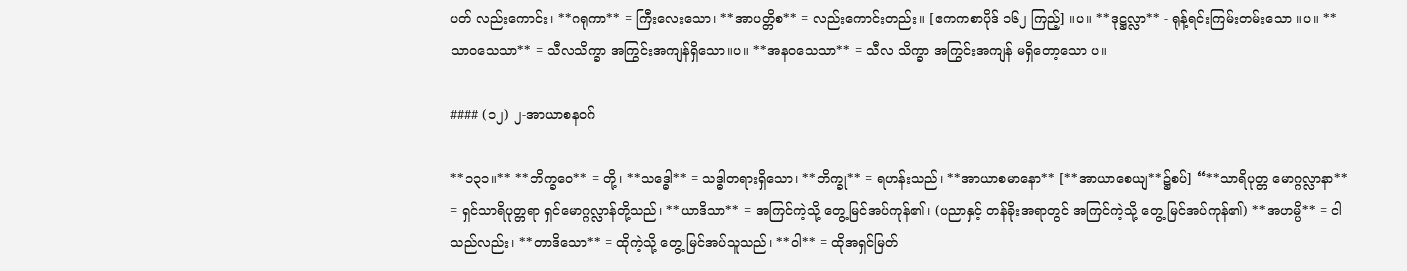ပတ် လည်းကောင်း၊ **ဂရုကာ** = ကြီးလေးသော၊ **အာပတ္တိစ** = လည်းကောင်းတည်း။ [ဧကကစာပိုဒ် ၁၆၂ ကြည့်] ။ပ။ **ဒုဋ္ဌလ္လာ** - ရုန့်ရင်းကြမ်းတမ်းသော ။ပ။ **သာဝသေသာ** = သီလသိက္ခာ အကြွင်းအကျန်ရှိသော။ပ။ **အနဝသေသာ** = သီလ သိက္ခာ အကြွင်းအကျန် မရှိတော့သော ပ။

#### (၁၂) ၂-အာယာစနဝဂ်

**၁၃၁။** **ဘိက္ခဝေ** = တို့၊ **သဒ္ဓေါ** = သဒ္ဓါတရားရှိသော၊ **ဘိက္ခု** = ရဟန်းသည်၊ **အာယာစမာနော** [**အာယာစေယျ**၌စပ်] “**သာရိပုတ္တ မောဂ္ဂလ္လာနာ** = ရှင်သာရိပုတ္တရာ ရှင်မောဂ္ဂလ္လာန်တို့သည်၊ **ယာဒိသာ** = အကြင်ကဲ့သို့ တွေ့မြင်အပ်ကုန်၏၊ (ပညာနှင့် တန်ခိုးအရာတွင် အကြင်ကဲ့သို့ တွေ့ မြင်အပ်ကုန်၏) **အဟမ္ပိ** = ငါ သည်လည်း၊ **တာဒိသော** = ထိုကဲ့သို့ တွေ့ မြင်အပ်သူသည်၊ **ဝါ** = ထိုအရှင်မြတ်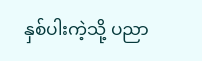နှစ်ပါးကဲ့သို့ ပညာ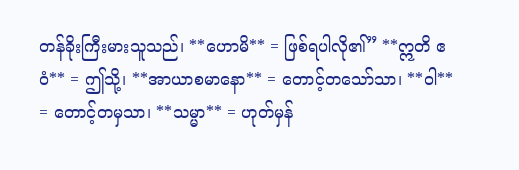တန်ခိုးကြီးမားသူသည်၊ **ဟောမိ** = ဖြစ်ရပါလို၏” **ဣတိ ဧဝံ** = ဤသို့၊ **အာယာစမာနော** = တောင့်တသော်သာ၊ **ဝါ** = တောင့်တမှသာ၊ **သမ္မာ** = ဟုတ်မှန်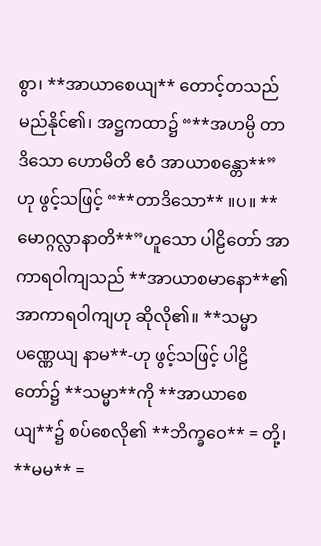စွာ၊ **အာယာစေယျ** တောင့်တသည် မည်နိုင်၏၊ အဋ္ဌကထာ၌ “**အဟမ္ပိ တာဒိသော ဟောမိတိ ဧဝံ အာယာစန္တော**”ဟု ဖွင့်သဖြင့် “**တာဒိသော** ။ပ။ **မောဂ္ဂလ္လာနာတိ**”ဟူသော ပါဠိတော် အာကာရဝါကျသည် **အာယာစမာနော**၏ အာကာရဝါကျဟု ဆိုလို၏။ **သမ္မာ ပဏ္ဏေယျ နာမ**-ဟု ဖွင့်သဖြင့် ပါဠိတော်၌ **သမ္မာ**ကို **အာယာစေယျ**၌ စပ်စေလို၏ **ဘိက္ခဝေ** = တို့၊ **မမ** =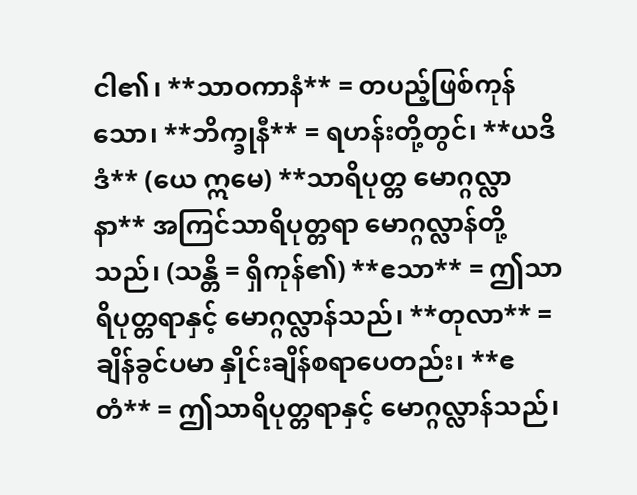ငါ၏၊ **သာဝကာနံ** = တပည့်ဖြစ်ကုန်သော၊ **ဘိက္ခုနီ** = ရဟန်းတို့တွင်၊ **ယဒိဒံ** (ယေ ဣမေ) **သာရိပုတ္တ မောဂ္ဂလ္လာနာ** အကြင်သာရိပုတ္တရာ မောဂ္ဂလ္လာန်တို့သည်၊ (သန္တိ = ရှိကုန်၏) **ဧသာ** = ဤသာရိပုတ္တရာနှင့် မောဂ္ဂလ္လာန်သည်၊ **တုလာ** = ချိန်ခွင်ပမာ နှိုင်းချိန်စရာပေတည်း၊ **ဧတံ** = ဤသာရိပုတ္တရာနှင့် မောဂ္ဂလ္လာန်သည်၊